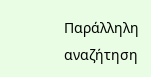Παράλληλη αναζήτηση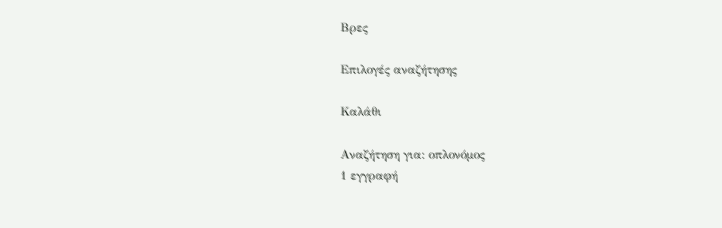Βρες

Επιλογές αναζήτησης

Καλάθι

Αναζήτηση για: οπλονόμος
1 εγγραφή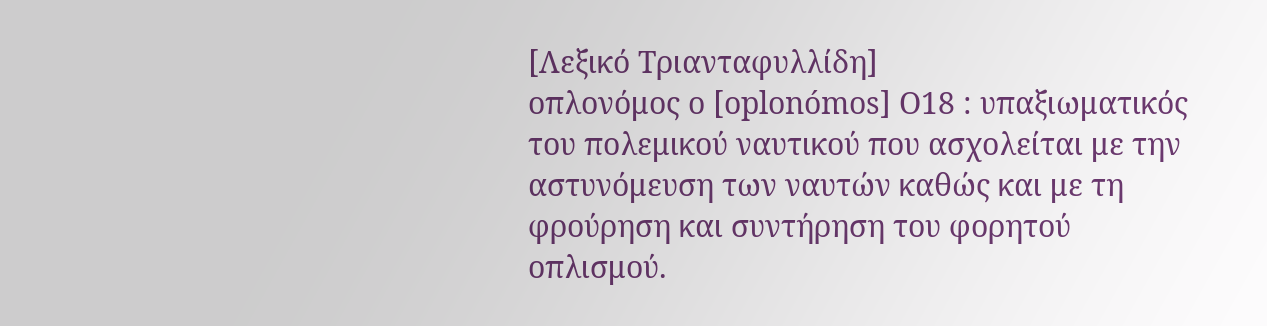[Λεξικό Τριανταφυλλίδη]
οπλονόμος ο [oplonómos] Ο18 : υπαξιωματικός του πολεμικού ναυτικού που ασχολείται με την αστυνόμευση των ναυτών καθώς και με τη φρούρηση και συντήρηση του φορητού οπλισμού.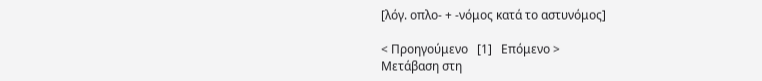[λόγ. οπλο- + -νόμος κατά το αστυνόμος]

< Προηγούμενο   [1]   Επόμενο >
Μετάβαση στη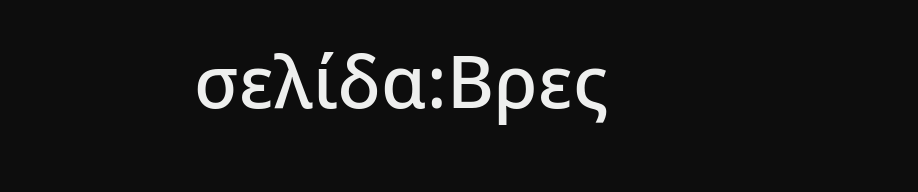σελίδα:Βρες